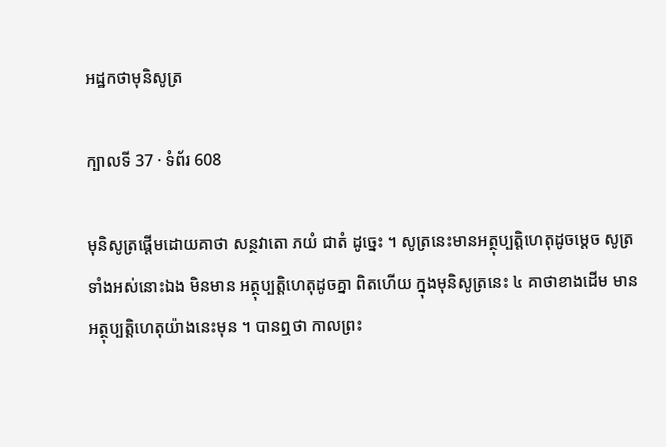អដ្ឋកថាមុនិសូត្រ

ក្បាលទី 37 · ទំព័រ 608

មុនិសូត្រផ្តើមដោយគាថា សន្ថវាតោ ភយំ ជាតំ ដូច្នេះ ។ សូត្រនេះមានអត្ថុប្បត្តិហេតុដូចម្តេច សូត្រទាំងអស់នោះឯង មិនមាន អត្ថុប្បត្តិហេតុដូចគ្នា ពិតហើយ ក្នុងមុនិសូត្រនេះ ៤ គាថាខាងដើម មាន អត្ថុប្បត្តិហេតុយ៉ាងនេះមុន ។ បានឮថា កាលព្រះ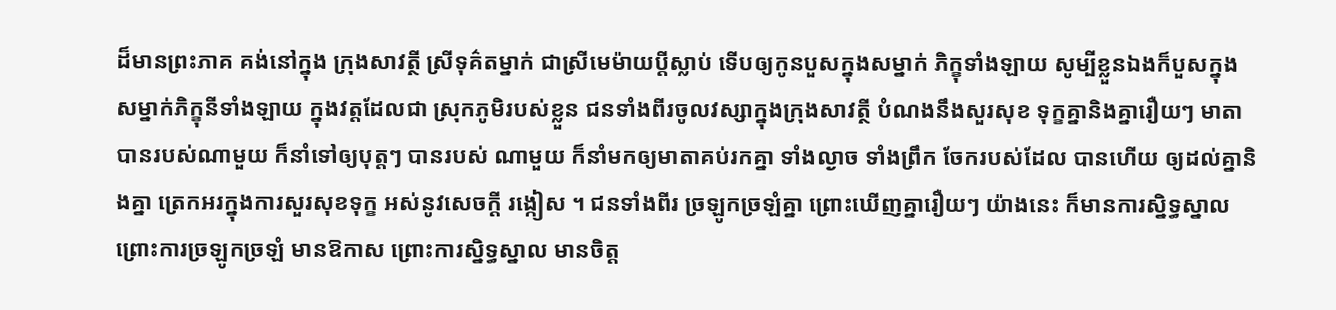ដ៏មានព្រះភាគ គង់នៅក្នុង ក្រុងសាវត្ថី ស្រីទុគ៌តម្នាក់ ជាស្រីមេម៉ាយប្តីស្លាប់ ទើបឲ្យកូនបួសក្នុងសម្នាក់ ភិក្ខុទាំងឡាយ សូម្បីខ្លួនឯងក៏បួសក្នុងសម្នាក់ភិក្ខុនីទាំងឡាយ ក្នុងវត្តដែលជា ស្រុកភូមិរបស់ខ្លួន ជនទាំងពីរចូលវស្សាក្នុងក្រុងសាវត្ថី បំណងនឹងសួរសុខ ទុក្ខគ្នានិងគ្នារឿយៗ មាតាបានរបស់ណាមួយ ក៏នាំទៅឲ្យបុត្តៗ បានរបស់ ណាមួយ ក៏នាំមកឲ្យមាតាគប់រកគ្នា ទាំងល្ងាច ទាំងព្រឹក ចែករបស់ដែល បានហើយ ឲ្យដល់គ្នានិងគ្នា ត្រេកអរក្នុងការសួរសុខទុក្ខ អស់នូវសេចក្តី រង្កៀស ។ ជនទាំងពីរ ច្រឡូកច្រឡំគ្នា ព្រោះឃើញគ្នារឿយៗ យ៉ាងនេះ ក៏មានការស្និទ្ធស្នាលព្រោះការច្រឡូកច្រឡំ មានឱកាស ព្រោះការស្និទ្ធស្នាល មានចិត្ត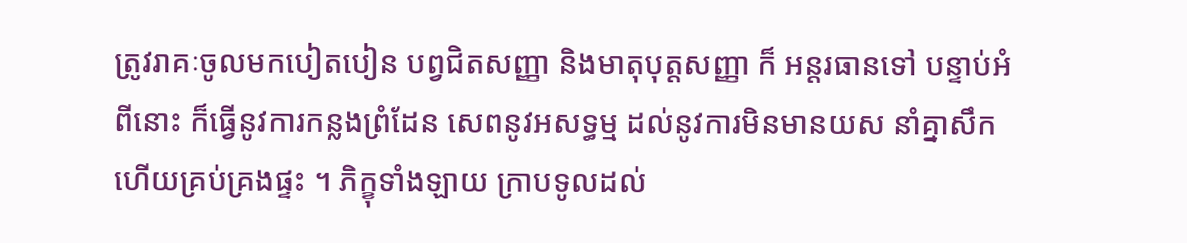ត្រូវរាគៈចូលមកបៀតបៀន បព្វជិតសញ្ញា និងមាតុបុត្តសញ្ញា ក៏ អន្តរធានទៅ បន្ទាប់អំពីនោះ ក៏ធ្វើនូវការកន្លងព្រំដែន សេពនូវអសទ្ធម្ម ដល់នូវការមិនមានយស នាំគ្នាសឹក ហើយគ្រប់គ្រងផ្ទះ ។ ភិក្ខុទាំងឡាយ ក្រាបទូលដល់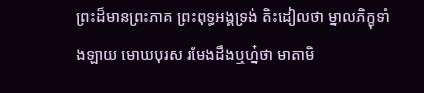ព្រះដ៏មានព្រះភាគ ព្រះពុទ្ធអង្គទ្រង់ តិះដៀលថា ម្នាលភិក្ខុទាំងឡាយ មោឃបុរស រមែងដឹងឬហ្ន៎ថា មាតាមិ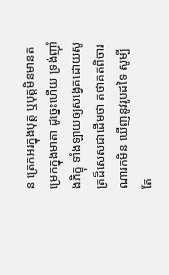ន ត្រេកអរក្នុងបុត្ត ឬបុត្តមិនមានតម្រេកក្នុងមាតា ដូច្នេះហើយ ទ្រង់ញ៉ាំងភិក្ខុ ទាំងឡាយឲ្យសង្វេគដោយសូត្រដ៏សេសជាដើមថា តថាគតពិចារណារកមិន ឃើញនូវរូបដទៃ សូម្បីតែ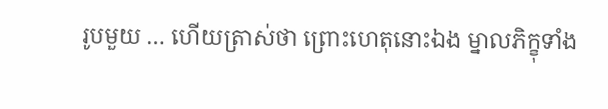រូបមួយ … ហើយត្រាស់ថា ព្រោះហេតុនោះឯង ម្នាលភិក្ខុទាំង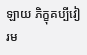ឡាយ ភិក្ខុគប្បីវៀរម